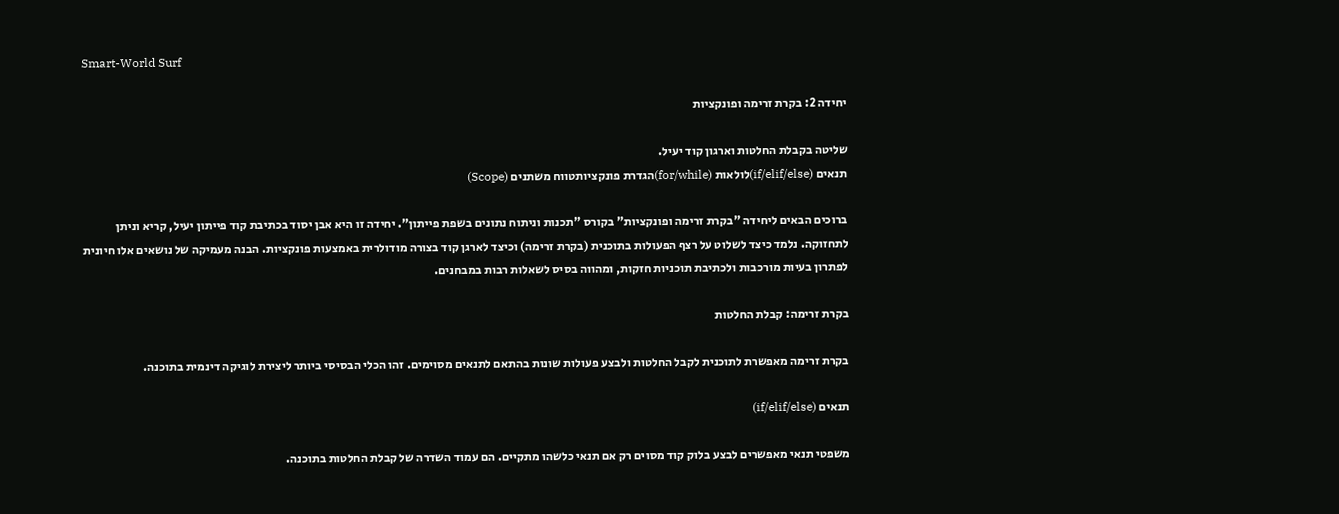Smart-World Surf

יחידה 2: בקרת זרימה ופונקציות

שליטה בקבלת החלטות וארגון קוד יעיל.
תנאים (if/elif/else)לולאות (for/while)הגדרת פונקציותטווח משתנים (Scope)

ברוכים הבאים ליחידה "בקרת זרימה ופונקציות" בקורס "תכנות וניתוח נתונים בשפת פייתון". יחידה זו היא אבן יסוד בכתיבת קוד פייתון יעיל, קריא וניתן לתחזוקה. נלמד כיצד לשלוט על רצף הפעולות בתוכנית (בקרת זרימה) וכיצד לארגן קוד בצורה מודולרית באמצעות פונקציות. הבנה מעמיקה של נושאים אלו חיונית לפתרון בעיות מורכבות ולכתיבת תוכניות חזקות, ומהווה בסיס לשאלות רבות במבחנים.

בקרת זרימה: קבלת החלטות

בקרת זרימה מאפשרת לתוכנית לקבל החלטות ולבצע פעולות שונות בהתאם לתנאים מסוימים. זהו הכלי הבסיסי ביותר ליצירת לוגיקה דינמית בתוכנה.

תנאים (if/elif/else)

משפטי תנאי מאפשרים לבצע בלוק קוד מסוים רק אם תנאי כלשהו מתקיים. הם עמוד השדרה של קבלת החלטות בתוכנה.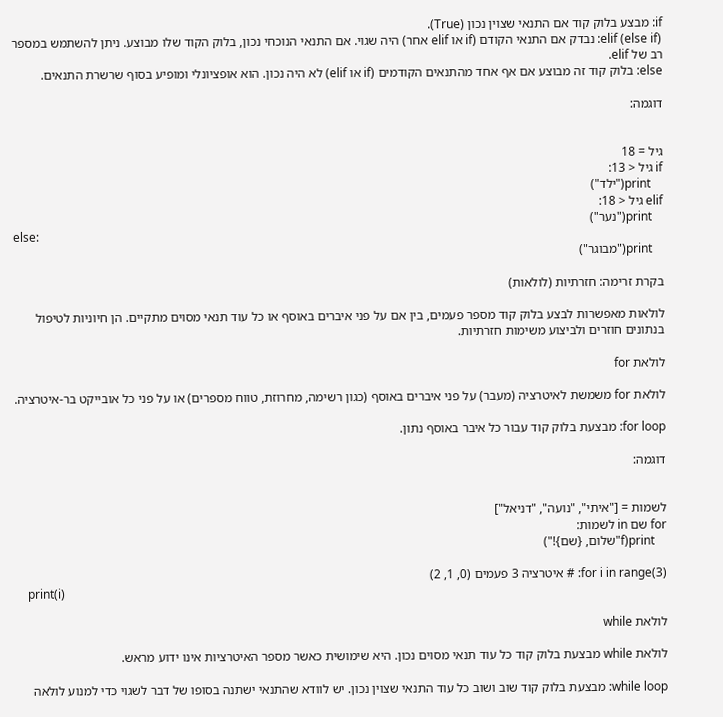if: מבצע בלוק קוד אם התנאי שצוין נכון (True).
elif (else if): נבדק אם התנאי הקודם (if או elif אחר) היה שגוי. אם התנאי הנוכחי נכון, בלוק הקוד שלו מבוצע. ניתן להשתמש במספר רב של elif.
else: בלוק קוד זה מבוצע אם אף אחד מהתנאים הקודמים (if או elif) לא היה נכון. הוא אופציונלי ומופיע בסוף שרשרת התנאים.

דוגמה:


גיל = 18
if גיל < 13:
    print("ילד")
elif גיל < 18:
    print("נער")
else:
    print("מבוגר")

בקרת זרימה: חזרתיות (לולאות)

לולאות מאפשרות לבצע בלוק קוד מספר פעמים, בין אם על פני איברים באוסף או כל עוד תנאי מסוים מתקיים. הן חיוניות לטיפול בנתונים חוזרים ולביצוע משימות חזרתיות.

לולאת for

לולאת for משמשת לאיטרציה (מעבר) על פני איברים באוסף (כגון רשימה, מחרוזת, טווח מספרים) או על פני כל אובייקט בר-איטרציה.

for loop: מבצעת בלוק קוד עבור כל איבר באוסף נתון.

דוגמה:


לשמות = ["איתי", "נועה", "דניאל"]
for שם in לשמות:
    print(f"שלום, {שם}!")

for i in range(3): # איטרציה 3 פעמים (0, 1, 2)
    print(i)

לולאת while

לולאת while מבצעת בלוק קוד כל עוד תנאי מסוים נכון. היא שימושית כאשר מספר האיטרציות אינו ידוע מראש.

while loop: מבצעת בלוק קוד שוב ושוב כל עוד התנאי שצוין נכון. יש לוודא שהתנאי ישתנה בסופו של דבר לשגוי כדי למנוע לולאה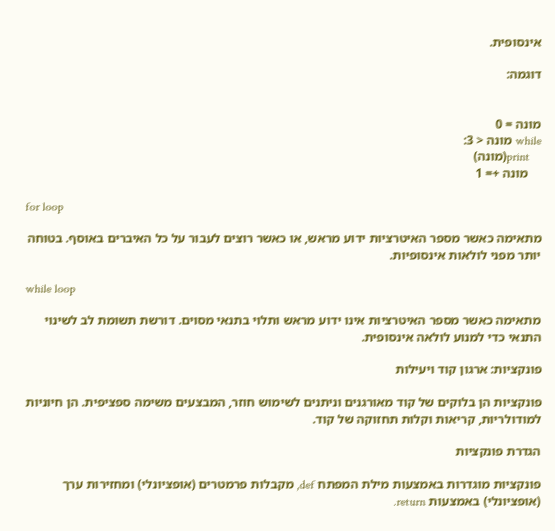אינסופית.

דוגמה:


מונה = 0
while מונה < 3:
    print(מונה)
    מונה += 1

for loop

מתאימה כאשר מספר האיטרציות ידוע מראש, או כאשר רוצים לעבור על כל האיברים באוסף. בטוחה יותר מפני לולאות אינסופיות.

while loop

מתאימה כאשר מספר האיטרציות אינו ידוע מראש ותלוי בתנאי מסוים. דורשת תשומת לב לשינוי התנאי כדי למנוע לולאה אינסופית.

פונקציות: ארגון קוד ויעילות

פונקציות הן בלוקים של קוד מאורגנים וניתנים לשימוש חוזר, המבצעים משימה ספציפית. הן חיוניות למודולריות, קריאות וקלות תחזוקה של קוד.

הגדרת פונקציות

פונקציות מוגדרות באמצעות מילת המפתח def, מקבלות פרמטרים (אופציונלי) ומחזירות ערך (אופציונלי) באמצעות return.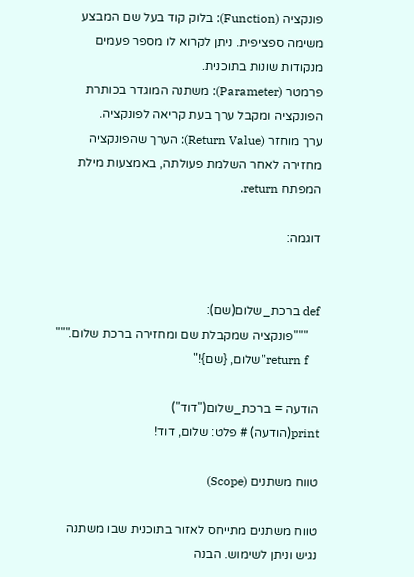פונקציה (Function): בלוק קוד בעל שם המבצע משימה ספציפית. ניתן לקרוא לו מספר פעמים מנקודות שונות בתוכנית.
פרמטר (Parameter): משתנה המוגדר בכותרת הפונקציה ומקבל ערך בעת קריאה לפונקציה.
ערך מוחזר (Return Value): הערך שהפונקציה מחזירה לאחר השלמת פעולתה, באמצעות מילת המפתח return.

דוגמה:


def ברכת_שלום(שם):
    """פונקציה שמקבלת שם ומחזירה ברכת שלום."""
    return f"שלום, {שם}!"

הודעה = ברכת_שלום("דוד")
print(הודעה) # פלט: שלום, דוד!

טווח משתנים (Scope)

טווח משתנים מתייחס לאזור בתוכנית שבו משתנה נגיש וניתן לשימוש. הבנה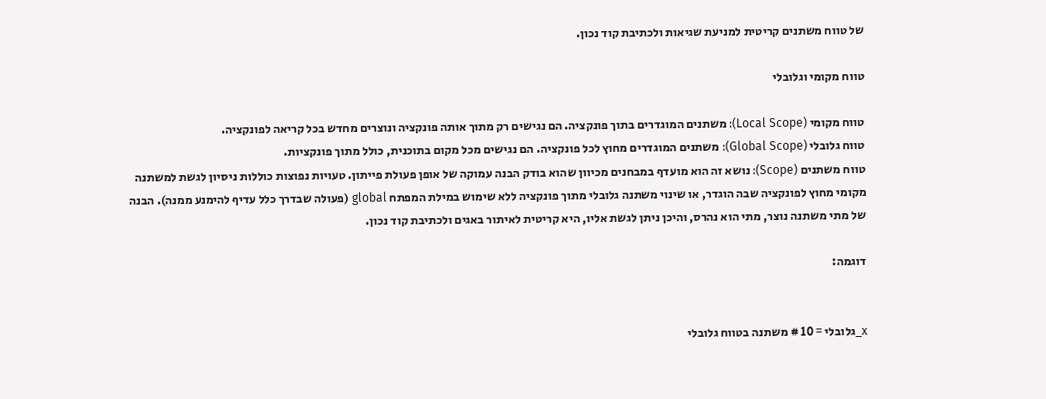של טווח משתנים קריטית למניעת שגיאות ולכתיבת קוד נכון.

טווח מקומי וגלובלי

טווח מקומי (Local Scope): משתנים המוגדרים בתוך פונקציה. הם נגישים רק מתוך אותה פונקציה ונוצרים מחדש בכל קריאה לפונקציה.
טווח גלובלי (Global Scope): משתנים המוגדרים מחוץ לכל פונקציה. הם נגישים מכל מקום בתוכנית, כולל מתוך פונקציות.
טווח משתנים (Scope): נושא זה הוא מועדף במבחנים מכיוון שהוא בודק הבנה עמוקה של אופן פעולת פייתון. טעויות נפוצות כוללות ניסיון לגשת למשתנה מקומי מחוץ לפונקציה שבה הוגדר, או שינוי משתנה גלובלי מתוך פונקציה ללא שימוש במילת המפתח global (פעולה שבדרך כלל עדיף להימנע ממנה). הבנה של מתי משתנה נוצר, מתי הוא נהרס, והיכן ניתן לגשת אליו, היא קריטית לאיתור באגים ולכתיבת קוד נכון.

דוגמה:


x_גלובלי = 10 # משתנה בטווח גלובלי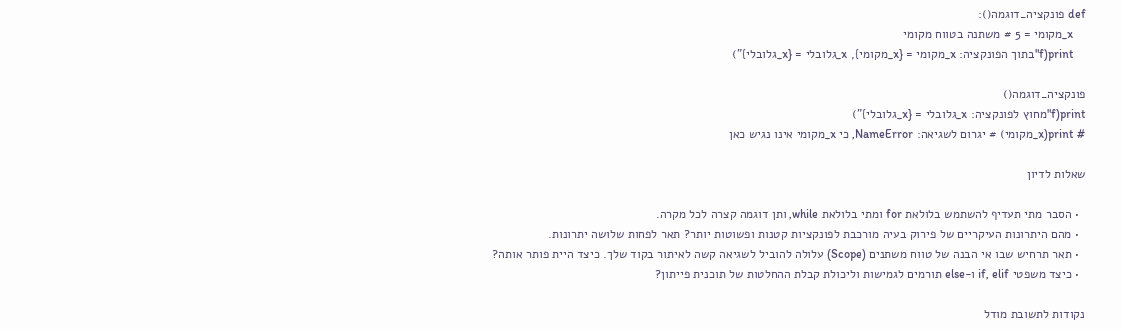def פונקציה_דוגמה():
    x_מקומי = 5 # משתנה בטווח מקומי
    print(f"בתוך הפונקציה: x_מקומי = {x_מקומי}, x_גלובלי = {x_גלובלי}")

פונקציה_דוגמה()
print(f"מחוץ לפונקציה: x_גלובלי = {x_גלובלי}")
# print(x_מקומי) # יגרום לשגיאה: NameError, כי x_מקומי אינו נגיש כאן

שאלות לדיון

  • הסבר מתי תעדיף להשתמש בלולאת for ומתי בלולאת while, ותן דוגמה קצרה לכל מקרה.
  • מהם היתרונות העיקריים של פירוק בעיה מורכבת לפונקציות קטנות ופשוטות יותר? תאר לפחות שלושה יתרונות.
  • תאר תרחיש שבו אי הבנה של טווח משתנים (Scope) עלולה להוביל לשגיאה קשה לאיתור בקוד שלך. כיצד היית פותר אותה?
  • כיצד משפטי if, elif ו-else תורמים לגמישות וליכולת קבלת ההחלטות של תוכנית פייתון?

נקודות לתשובת מודל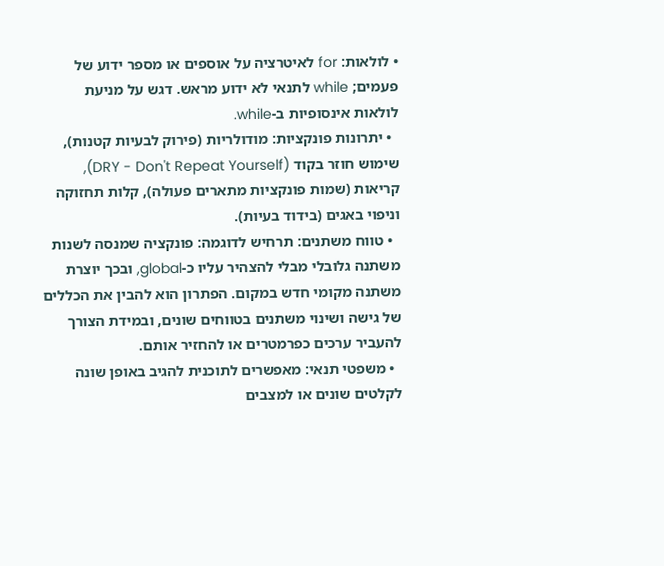• לולאות: for לאיטרציה על אוספים או מספר ידוע של פעמים; while לתנאי לא ידוע מראש. דגש על מניעת לולאות אינסופיות ב-while.
  • יתרונות פונקציות: מודולריות (פירוק לבעיות קטנות), שימוש חוזר בקוד (DRY - Don't Repeat Yourself), קריאות (שמות פונקציות מתארים פעולה), קלות תחזוקה וניפוי באגים (בידוד בעיות).
  • טווח משתנים: תרחיש לדוגמה: פונקציה שמנסה לשנות משתנה גלובלי מבלי להצהיר עליו כ-global, ובכך יוצרת משתנה מקומי חדש במקום. הפתרון הוא להבין את הכללים של גישה ושינוי משתנים בטווחים שונים, ובמידת הצורך להעביר ערכים כפרמטרים או להחזיר אותם.
  • משפטי תנאי: מאפשרים לתוכנית להגיב באופן שונה לקלטים שונים או למצבים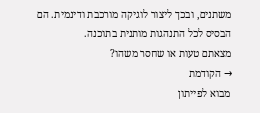משתנים, ובכך ליצור לוגיקה מורכבת ודינמית. הם הבסיס לכל התנהגות מותנית בתוכנה.
מצאתם טעות או שחסר משהו?
→ הקודמת
מבוא לפייתון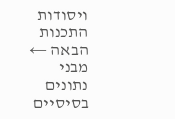ויסודות התכנות
הבאה ←
מבני נתונים בסיסיים